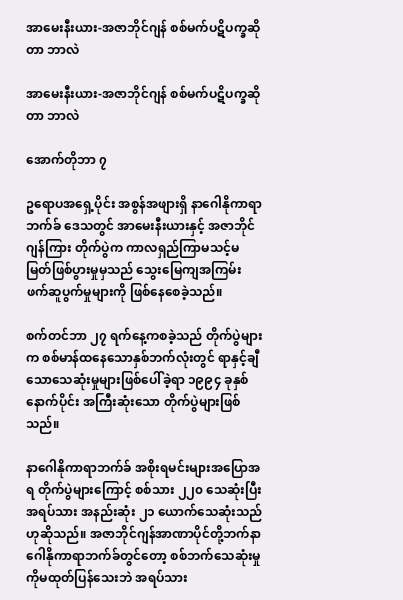အာမေးနီးယား-အဇာဘိုင်ဂျန် စစ်မက်ပဋိပက္ခဆိုတာ ဘာလဲ

အာမေးနီးယား-အဇာဘိုင်ဂျန် စစ်မက်ပဋိပက္ခဆိုတာ ဘာလဲ

အောက်တိုဘာ ၇

ဥရောပအရှေ့ပိုင်း အစွန်အဖျားရှိ နာဂေါနိုကာရာဘက်ခ် ဒေသတွင် အာမေးနီးယားနှင့် အဇာဘိုင်ဂျန်ကြား တိုက်ပွဲက ကာလရှည်ကြာမသင့်မမြတ်ဖြစ်ပွားမှုမှသည် သွေးမြေကျအကြမ်းဖက်ဆူပွက်မှုများကို ဖြစ်နေစေခဲ့သည်။

စက်တင်ဘာ ၂၇ ရက်နေ့ကစခဲ့သည် တိုက်ပွဲများက စစ်မာန်ထနေသောနှစ်ဘက်လုံးတွင် ရာနှင့်ချီသောသေဆုံးမှုများဖြစ်ပေါ်ခဲ့ရာ ၁၉၉၄ ခုနှစ်နောက်ပိုင်း အကြီးဆုံးသော တိုက်ပွဲများဖြစ်သည်။

နာဂေါနိုကာရာဘက်ခ် အစိုးရမင်းများအပြောအရ တိုက်ပွဲများကြောင့် စစ်သား ၂၂၀ သေဆုံးပြီး အရပ်သား အနည်းဆုံး ၂၁ ယောက်သေဆုံးသည်ဟုဆိုသည်။ အဇာဘိုင်ဂျန်အာဏာပိုင်တို့ဘက်နာဂေါနိုကာရာဘက်ခ်တွင်တော့ စစ်ဘက်သေဆုံးမှုကိုမထုတ်ပြန်သေးဘဲ အရပ်သား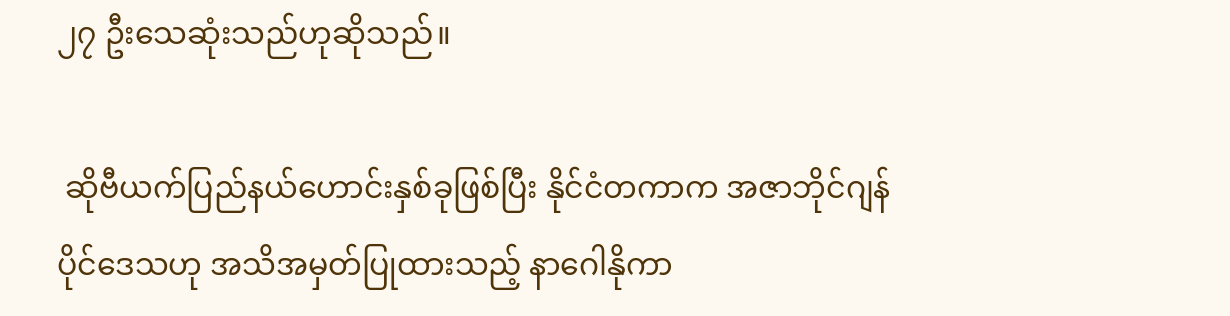၂၇ ဦးသေဆုံးသည်ဟုဆိုသည်။

 ဆိုဗီယက်ပြည်နယ်ဟောင်းနှစ်ခုဖြစ်ပြီး နိုင်ငံတကာက အဇာဘိုင်ဂျန်ပိုင်ဒေသဟု အသိအမှတ်ပြုထားသည့် နာဂေါနိုကာ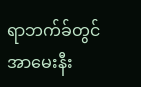ရာဘက်ခ်တွင် အာမေးနီး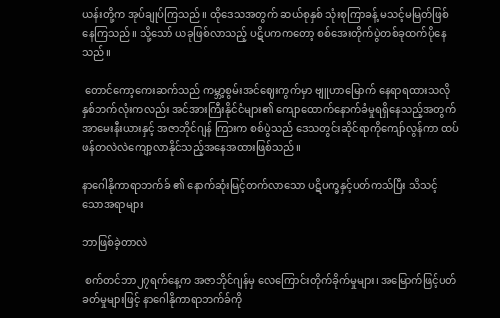ယန်းတို့က အုပ်ချုပ်ကြသည်။ ထိုဒေသအတွက် ဆယ်စုနှစ် သုံးစုကြာခန့် မသင့်မမြတ်ဖြစ်နေကြသည်။ သို့သော် ယခုဖြစ်လာသည့် ပဋိပကကတော့ စစ်အေးတိုက်ပွဲတစ်ခုထက်ပိုနေသည်။

 တောင်ကော့ကေးဆက်သည် ကမ္ဘာ့စွမ်းအင်ဈေးကွက်မှာ ဗျူဟာမြောက် နေရာရထားသလို  နှစ်ဘက်လုံးကလည်း အင်အားကြီးနိုင်ငံများ၏ ကျောထောက်နောက်ခံမှုရရှိနေသည့်အတွက် အာမေးနီးယားနှင့် အဇာဘိုင်ဂျန် ကြားက စစ်ပွဲသည် ဒေသတွင်းဆိုင်ရာကိုကျော်လွန်ကာ ထပ်ဖန်တလဲလဲကျော့လာနိုင်သည့်အနေအထားဖြစ်သည်။

နာဂေါနိုကာရာဘက်ခ် ၏ နောက်ဆုံးမြင့်တက်လာသော ပဋိပက္ခနှင့်ပတ်ကသ်ပြီး သိသင့်သောအရာများ

ဘာဖြစ်ခဲ့တာလဲ

 စက်တင်ဘာ၂၇ရက်နေ့က အဇာဘိုင်ဂျန်မှ လေကြောင်းတိုက်ခိုက်မှုများ၊ အမြောက်ဖြင့်ပတ်ခတ်မှုများဖြင့် နာဂေါနိုကာရာဘက်ခ်ကို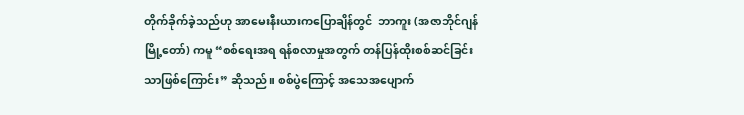တိုက်ခိုက်ခဲ့သည်ဟု အာမေးနီးယားကပြောချိန်တွင်  ဘာကူး (အဇာဘိုင်ဂျန်မြို့တော်) ကမူ “စစ်ရေးအရ ရန်စလာမှုအတွက် တန်ပြန်ထိုးစစ်ဆင်ခြင်းသာဖြစ်ကြောင်း” ဆိုသည်။ စစ်ပွဲကြောင့် အသေအပျောက်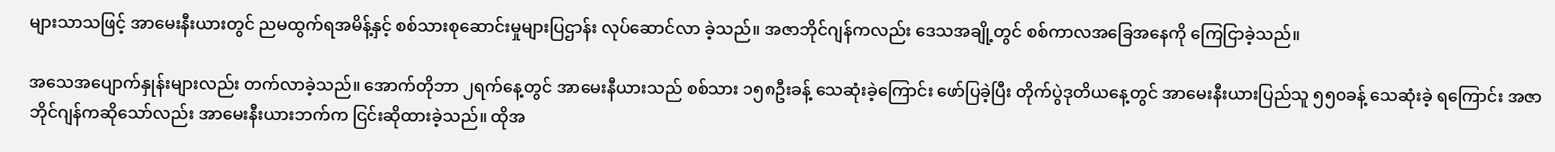များသာသဖြင့် အာမေးနီးယားတွင် ညမထွက်ရအမိန့်နှင့် စစ်သားစုဆောင်းမှုများပြဌာန်း လုပ်ဆောင်လာ ခဲ့သည်။ အဇာဘိုင်ဂျန်ကလည်း ဒေသအချို့တွင် စစ်ကာလအခြေအနေကို ကြေငြာခဲ့သည်။

အသေအပျောက်နှုန်းများလည်း တက်လာခဲ့သည်။ အောက်တိုဘာ ၂ရက်နေ့တွင် အာမေးနီယားသည် စစ်သား ၁၅၈ဦးခန့် သေဆုံးခဲ့ကြောင်း ဖော်ပြခဲ့ပြီး တိုက်ပွဲဒုတိယနေ့တွင် အာမေးနီးယားပြည်သူ ၅၅၀ခန့် သေဆုံးခဲ့ ရကြောင်း အဇာဘိုင်ဂျန်ကဆိုသော်လည်း အာမေးနီးယားဘက်က ငြင်းဆိုထားခဲ့သည်။ ထိုအ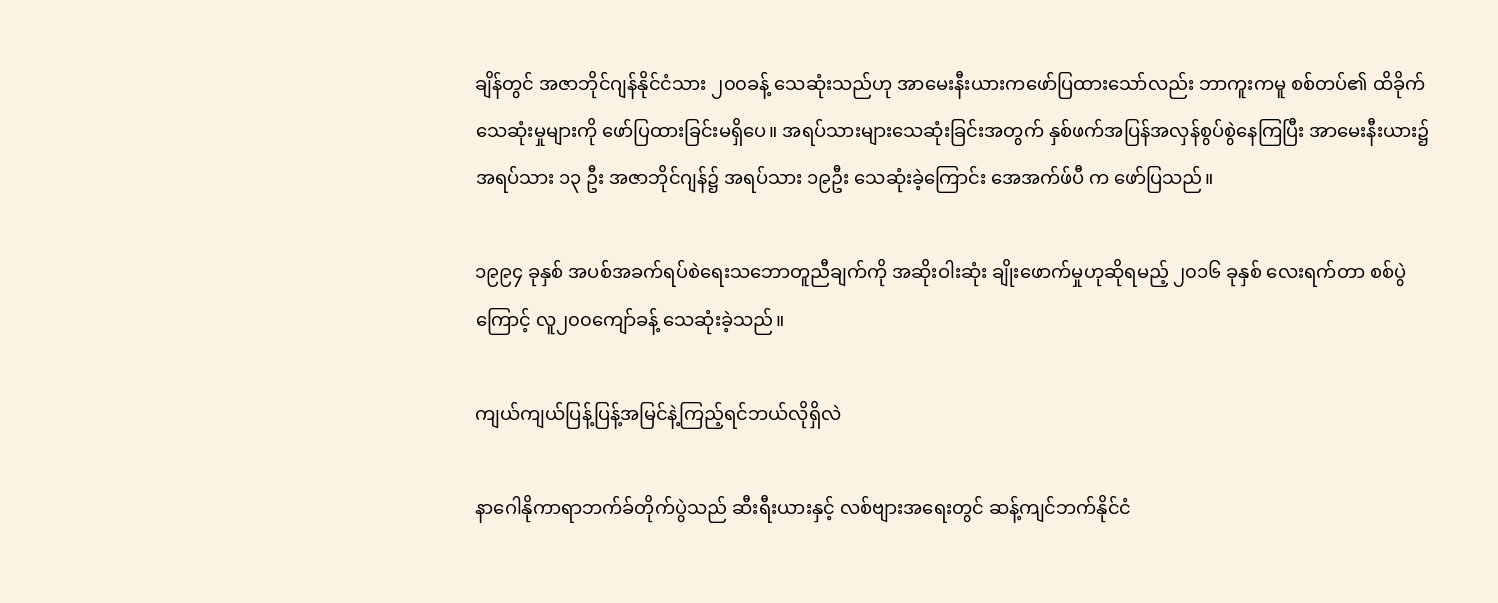ချိန်တွင် အဇာဘိုင်ဂျန်နိုင်ငံသား ၂၀၀ခန့် သေဆုံးသည်ဟု အာမေးနီးယားကဖော်ပြထားသော်လည်း ဘာကူးကမူ စစ်တပ်၏ ထိခိုက်သေဆုံးမှုများကို ဖော်ပြထားခြင်းမရှိပေ။ အရပ်သားများသေဆုံးခြင်းအတွက် နှစ်ဖက်အပြန်အလှန်စွပ်စွဲနေကြပြီး အာမေးနီးယား၌ အရပ်သား ၁၃ ဦး အဇာဘိုင်ဂျန်၌ အရပ်သား ၁၉ဦး သေဆုံးခဲ့ကြောင်း အေအက်ဖ်ပီ က ဖော်ပြသည်။

၁၉၉၄ ခုနှစ် အပစ်အခက်ရပ်စဲရေးသဘောတူညီချက်ကို အဆိုးဝါးဆုံး ချိုးဖောက်မှုဟုဆိုရမည့် ၂၀၁၆ ခုနှစ် လေးရက်တာ စစ်ပွဲကြောင့် လူ၂၀၀ကျော်ခန့် သေဆုံးခဲ့သည်။

ကျယ်ကျယ်ပြန့်ပြန့်အမြင်နဲ့ကြည့်ရင်ဘယ်လိုရှိလဲ

နာဂေါနိုကာရာဘက်ခ်တိုက်ပွဲသည် ဆီးရီးယားနှင့် လစ်ဗျားအရေးတွင် ဆန့်ကျင်ဘက်နိုင်ငံ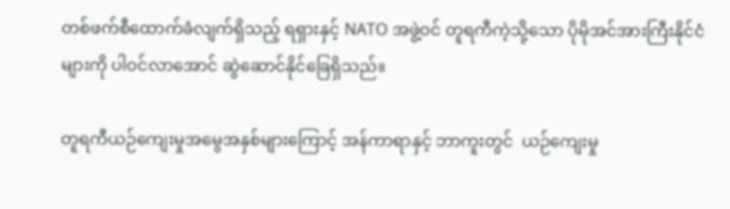တစ်ဖက်စီထောက်ခံလျက်ရှိသည့် ရရှားနှင့် NATO အဖွဲ့ဝင် တူရကီကဲ့သို့သော ပိုမိုအင်အားကြီးနိုင်ငံများကို ပါဝင်လာအောင် ဆွဲဆောင်နိုင်ခြေရှိသည်။

တူရကီယဉ်ကျေးမှုအမွေအနှစ်များကြောင့် အန်ကာရာနှင့် ဘာကူးတွင်  ယဉ်ကျေးမှု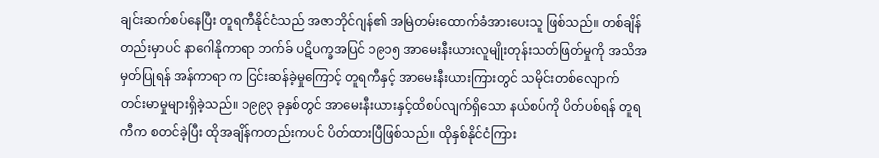ချင်းဆက်စပ်နေပြီး တူရကီနိုင်ငံသည် အဇာဘိုင်ဂျန်၏ အမြဲတမ်းထောက်ခံအားပေးသူ ဖြစ်သည်။ တစ်ချိန်တည်းမှာပင် နာဂေါနိုကာရာ ဘက်ခ် ပဋိပက္ခအပြင် ၁၉၁၅ အာမေးနီးယားလူမျိုးတုန်းသတ်ဖြတ်မှုကို အသိအမှတ်ပြုရန် အန်ကာရာ က ငြင်းဆန်ခဲ့မှုကြောင့် တူရကီနှင့် အာမေးနီးယားကြားတွင် သမိုင်းတစ်လျောက် တင်းမာမှုများရှိခဲ့သည်။ ၁၉၉၃ ခုနှစ်တွင် အာမေးနီးယားနှင့်ထိစပ်လျက်ရှိသော နယ်စပ်ကို ပိတ်ပစ်ရန် တူရကီက စတင်ခဲ့ပြီး ထိုအချိန်ကတည်းကပင် ပိတ်ထားပြီဖြစ်သည်။ ထိုနှစ်နိုင်ငံကြား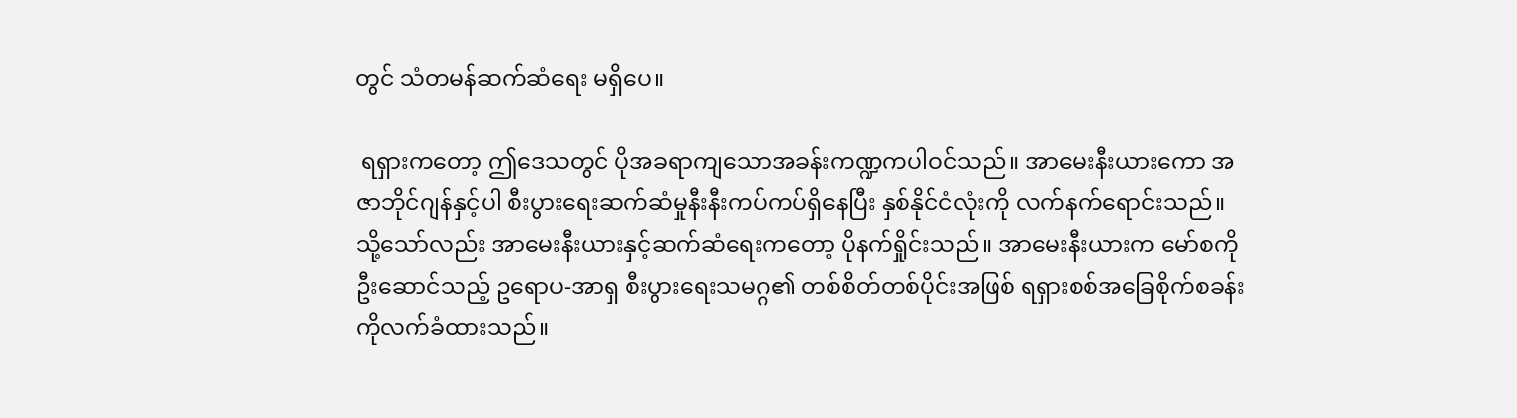တွင် သံတမန်ဆက်ဆံရေး မရှိပေ။

 ရရှားကတော့ ဤဒေသတွင် ပိုအခရာကျသောအခန်းကဏ္ဍကပါဝင်သည်။ အာမေးနီးယားကော အဇာဘိုင်ဂျန်နှင့်ပါ စီးပွားရေးဆက်ဆံမှုနီးနီးကပ်ကပ်ရှိနေပြီး နှစ်နိုင်ငံလုံးကို လက်နက်ရောင်းသည်။ သို့သော်လည်း အာမေးနီးယားနှင့်ဆက်ဆံရေးကတော့ ပိုနက်ရှိုင်းသည်။ အာမေးနီးယားက မော်စကိုဦးဆောင်သည့် ဥရောပ-အာရှ စီးပွားရေးသမဂ္ဂ၏ တစ်စိတ်တစ်ပိုင်းအဖြစ် ရရှားစစ်အခြေစိုက်စခန်းကိုလက်ခံထားသည်။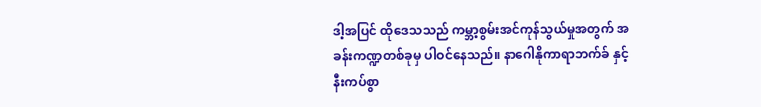ဒါ့အပြင် ထိုဒေသသည် ကမ္ဘာ့စွမ်းအင်ကုန်သွယ်မှုအတွက် အခန်းကဏ္ဍတစ်ခုမှ ပါဝင်နေသည်။ နာဂေါနိုကာရာဘက်ခ် နှင့်နီးကပ်စွာ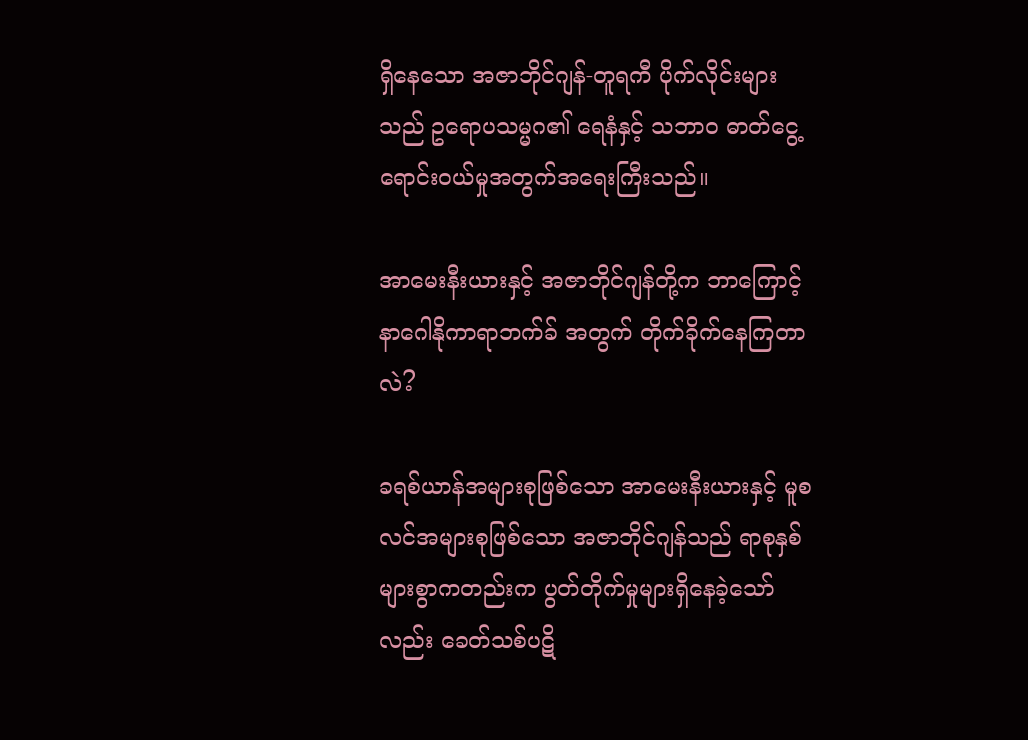ရှိနေသော အဇာဘိုင်ဂျန်-တူရကီ ပိုက်လိုင်းများသည် ဥရောပသမ္မဂ၏ ရေနံနှင့် သဘာဝ ဓာတ်ငွေ့ ရောင်းဝယ်မှုအတွက်အရေးကြီးသည်။

အာမေးနီးယားနှင့် အဇာဘိုင်ဂျန်တို့က ဘာကြောင့် နာဂေါနိုကာရာဘက်ခ် အတွက် တိုက်ခိုက်နေကြတာလဲ?

ခရစ်ယာန်အများစုဖြစ်သော အာမေးနီးယားနှင့် မူစလင်အများစုဖြစ်သော အဇာဘိုင်ဂျန်သည် ရာစုနှစ်များစွာကတည်းက ပွတ်တိုက်မှုများရှိနေခဲ့သော်လည်း ခေတ်သစ်ပဋိ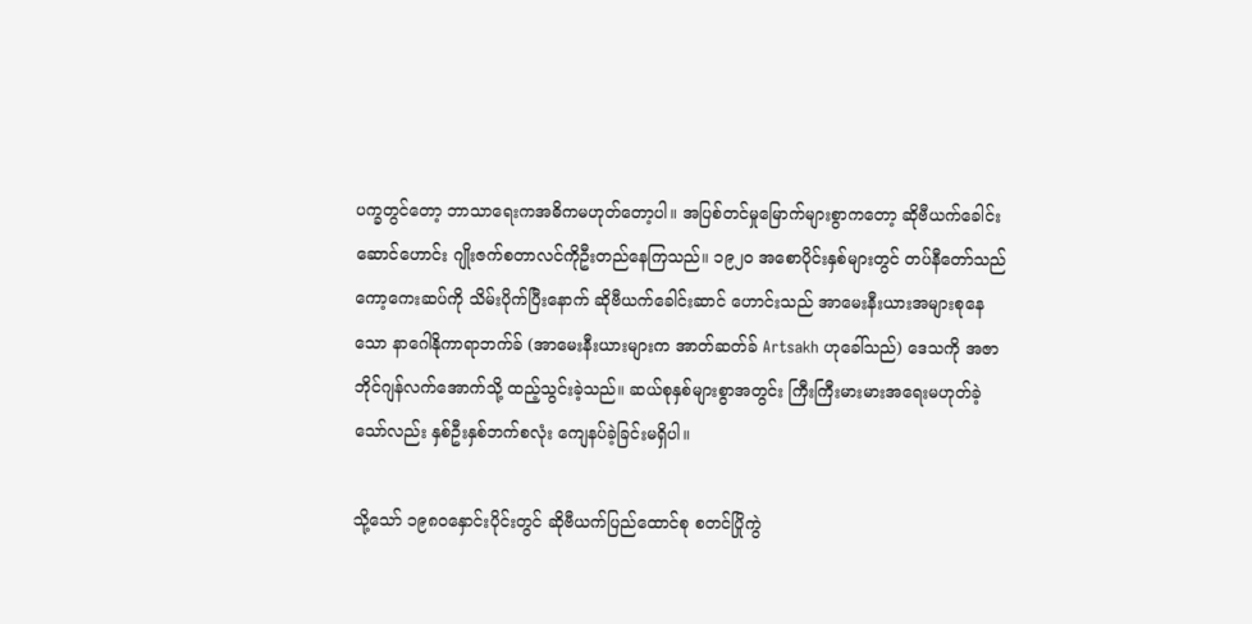ပက္ခတွင်တော့ ဘာသာရေးကအဓိကမဟုတ်တော့ပါ။ အပြစ်တင်မှုမြောက်များစွာကတော့ ဆိုဗီယက်ခေါင်းဆောင်ဟောင်း ဂျိုးဇက်စတာလင်ကိုဦးတည်နေကြသည်။ ၁၉၂၀ အစောပိုင်းနှစ်များတွင် တပ်နီတော်သည် ကော့ကေးဆပ်ကို သိမ်းပိုက်ပြီးနောက် ဆိုဗီယက်ခေါင်းဆာင် ဟောင်းသည် အာမေးနီးယားအများစုနေသော နာဂေါနိုကာရာဘက်ခ် (အာမေးနီးယားများက အာတ်ဆတ်ခ် Artsakh ဟုခေါ်သည်) ဒေသကို အဇာဘိုင်ဂျန်လက်အောက်သို့ ထည့်သွင်းခဲ့သည်။ ဆယ်စုနှစ်များစွာအတွင်း ကြီးကြီးမားမားအရေးမဟုတ်ခဲ့သော်လည်း နှစ်ဦးနှစ်ဘက်စလုံး ကျေနပ်ခဲ့ခြင်းမရှိပါ။

သို့သော် ၁၉၈၀နှောင်းပိုင်းတွင် ဆိုဗီယက်ပြည်ထောင်စု စတင်ပြိုကွဲ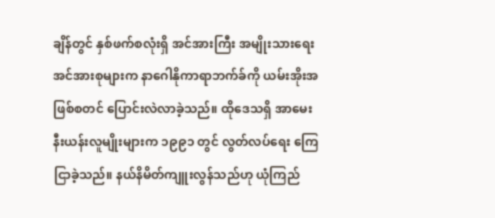ချိန်တွင် နှစ်ဖက်စလုံးရှိ အင်အားကြီး အမျိုးသားရေးအင်အားစုများက နာဂေါနိုကာရာဘက်ခ်ကို ယမ်းအိုးအဖြစ်စတင် ပြောင်းလဲလာခဲ့သည်။ ထိုဒေသရှိ အာမေးနီးယန်းလူမျိုးများက ၁၉၉၁ တွင် လွတ်လပ်ရေး ကြေငြာခဲ့သည်။ နယ်နိမိတ်ကျူးလွန်သည်ဟု ယုံကြည်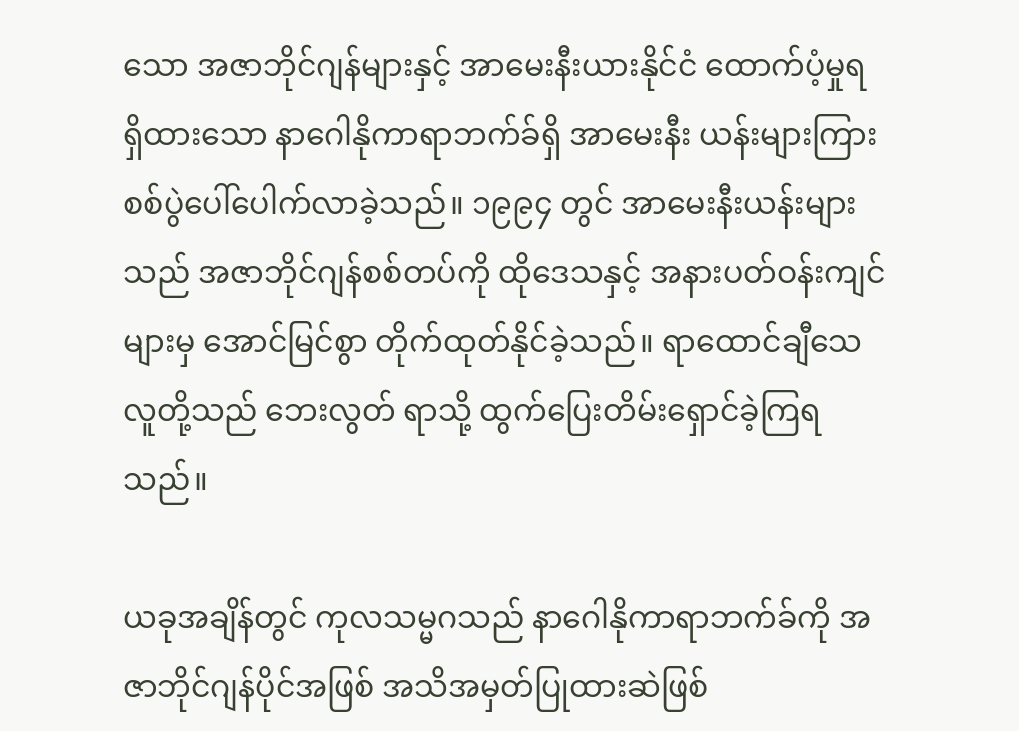သော အဇာဘိုင်ဂျန်များနှင့် အာမေးနီးယားနိုင်ငံ ထောက်ပံ့မှုရရှိထားသော နာဂေါနိုကာရာဘက်ခ်ရှိ အာမေးနီး ယန်းများကြား စစ်ပွဲပေါ်ပေါက်လာခဲ့သည်။ ၁၉၉၄ တွင် အာမေးနီးယန်းများသည် အဇာဘိုင်ဂျန်စစ်တပ်ကို ထိုဒေသနှင့် အနားပတ်ဝန်းကျင်များမှ အောင်မြင်စွာ တိုက်ထုတ်နိုင်ခဲ့သည်။ ရာထောင်ချီသေ လူတို့သည် ဘေးလွတ် ရာသို့ ထွက်ပြေးတိမ်းရှောင်ခဲ့ကြရသည်။

ယခုအချိန်တွင် ကုလသမ္မဂသည် နာဂေါနိုကာရာဘက်ခ်ကို အဇာဘိုင်ဂျန်ပိုင်အဖြစ် အသိအမှတ်ပြုထားဆဲဖြစ်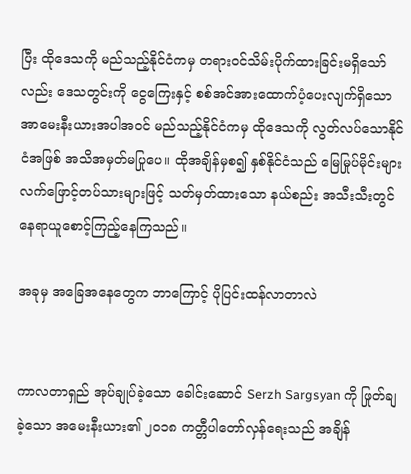ပြီး ထိုဒေသကို မည်သည့်နိုင်ငံကမှ တရားဝင်သိမ်းပိုက်ထားခြင်းမရှိသော်လည်း ဒေသတွင်းကို ငွေကြေးနှင့် စစ်အင်အားထောက်ပံ့ပေးလျက်ရှိသော အာမေးနီးယားအပါအဝင် မည်သည့်နိုင်ငံကမှ ထိုဒေသကို လွတ်လပ်သောနိုင်ငံအဖြစ် အသိအမှတ်မပြုပေ။ ထိုအချိန်မှစ၍ နှစ်နိုင်ငံသည် မြေမြုပ်မိုင်းများ လက်ဖြောင့်တပ်သားများဖြင့် သတ်မှတ်ထားသော နယ်စည်း အသီးသီးတွင် နေရာယူစောင့်ကြည့်နေကြသည်။

အခုမှ အခြေအနေတွေက ဘာကြောင့် ပိုပြင်းထန်လာတာလဲ


ကာလတာရှည် အုပ်ချုပ်ခဲ့သော ခေါင်းဆောင် Serzh Sargsyan ကို ဖြုတ်ချခဲ့သော အမေးနီးယား၏ ၂၀၁၈ ကတ္တီပါတော်လှန်ရေးသည် အချိန်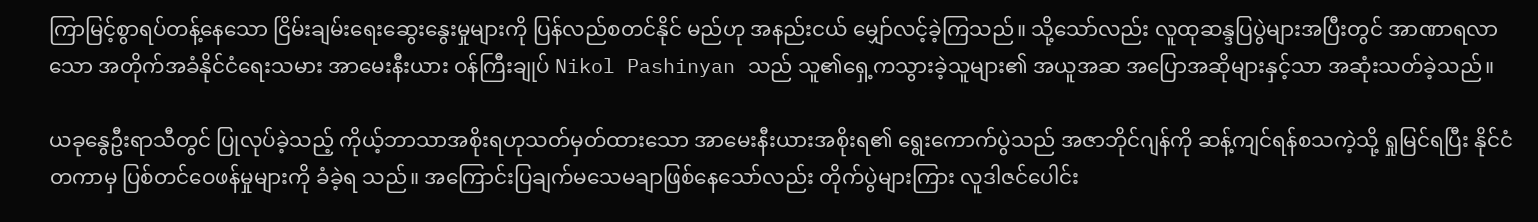ကြာမြင့်စွာရပ်တန့်နေသော ငြိမ်းချမ်းရေးဆွေးနွေးမှုများကို ပြန်လည်စတင်နိုင် မည်ဟု အနည်းငယ် မျှော်လင့်ခဲ့ကြသည်။ သို့သော်လည်း လူထုဆန္ဒပြပွဲများအပြီးတွင် အာဏာရလာသော အတိုက်အခံနိုင်ငံရေးသမား အာမေးနီးယား ဝန်ကြီးချုပ် Nikol Pashinyan သည် သူ၏ရှေ့ကသွားခဲ့သူများ၏ အယူအဆ အပြောအဆိုများနှင့်သာ အဆုံးသတ်ခဲ့သည်။

ယခုနွေဦးရာသီတွင် ပြုလုပ်ခဲ့သည့် ကိုယ့်ဘာသာအစိုးရဟုသတ်မှတ်ထားသော အာမေးနီးယားအစိုးရ၏ ရွေးကောက်ပွဲသည် အဇာဘိုင်ဂျန်ကို ဆန့်ကျင်ရန်စသကဲ့သို့ ရှုမြင်ရပြီး နိုင်ငံတကာမှ ပြစ်တင်ဝေဖန်မှုများကို ခံခဲ့ရ သည်။ အကြောင်းပြချက်မသေမချာဖြစ်နေသော်လည်း တိုက်ပွဲများကြား လူဒါဇင်ပေါင်း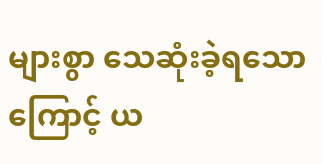များစွာ သေဆုံးခဲ့ရသောကြောင့် ယ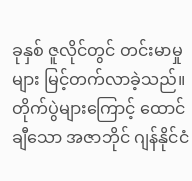ခုနှစ် ဇူလိုင်တွင် တင်းမာမှုများ မြင့်တက်လာခဲ့သည်။ တိုက်ပွဲများကြောင့် ထောင်ချီသော အဇာဘိုင် ဂျန်နိုင်ငံ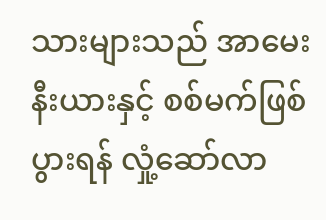သားများသည် အာမေးနီးယားနှင့် စစ်မက်ဖြစ်ပွားရန် လှုံ့ဆော်လာ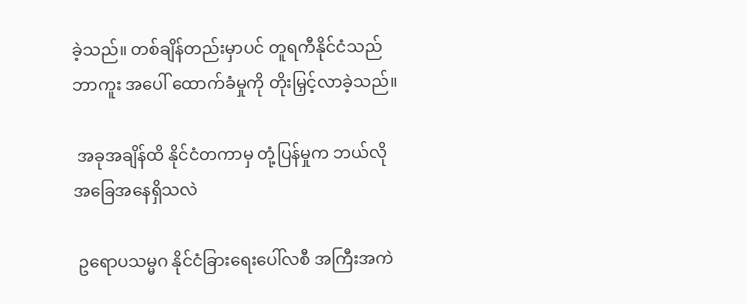ခဲ့သည်။ တစ်ချိန်တည်းမှာပင် တူရကီနိုင်ငံသည် ဘာကူး အပေါ် ထောက်ခံမှုကို တိုးမြှင့်လာခဲ့သည်။

 အခုအချိန်ထိ နိုင်ငံတကာမှ တုံ့ပြန်မှုက ဘယ်လိုအခြေအနေရှိသလဲ

 ဥရောပသမ္မဂ နိုင်ငံခြားရေးပေါ်လစီ အကြီးအကဲ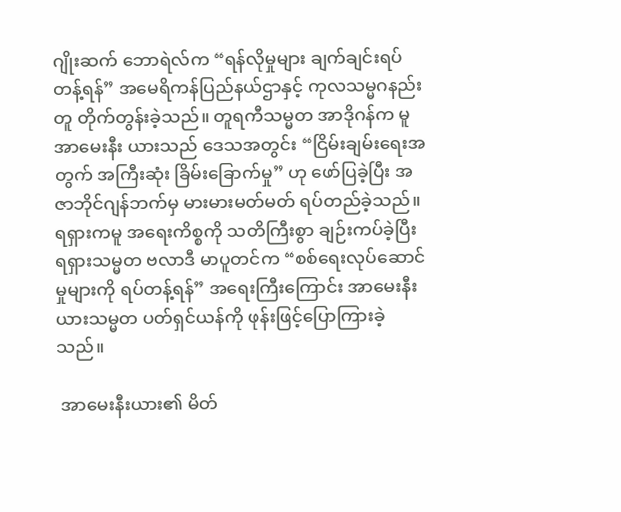ဂျိုးဆက် ဘောရဲလ်က “ရန်လိုမှုများ ချက်ချင်းရပ်တန့်ရန်” အမေရိကန်ပြည်နယ်ဌာနှင့် ကုလသမ္မဂနည်းတူ တိုက်တွန်းခဲ့သည်။ တူရကီသမ္မတ အာဒိုဂန်က မူ အာမေးနီး ယားသည် ဒေသအတွင်း “ငြိမ်းချမ်းရေးအတွက် အကြီးဆုံး ခြိမ်းခြောက်မှု” ဟု ဖော်ပြခဲ့ပြီး အဇာဘိုင်ဂျန်ဘက်မှ မားမားမတ်မတ် ရပ်တည်ခဲ့သည်။ရရှားကမူ အရေးကိစ္စကို သတိကြီးစွာ ချဉ်းကပ်ခဲ့ပြီး  ရရှားသမ္မတ ဗလာဒီ မာပူတင်က “စစ်ရေးလုပ်ဆောင်မှုများကို ရပ်တန့်ရန်” အရေးကြီးကြောင်း အာမေးနီးယားသမ္မတ ပတ်ရှင်ယန်ကို ဖုန်းဖြင့်ပြောကြားခဲ့သည်။

 အာမေးနီးယား၏ မိတ်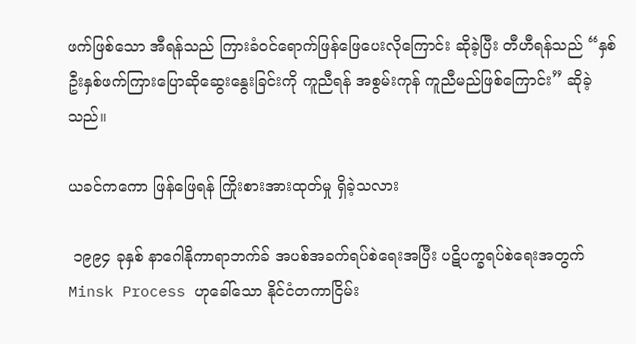ဖက်ဖြစ်သော အီရန်သည် ကြားခံဝင်ရောက်ဖြန်ဖြေပေးလိုကြောင်း ဆိုခဲ့ပြီး တီဟီရန်သည် “နှစ်ဦးနှစ်ဖက်ကြားပြောဆိုဆွေးနွေးခြင်းကို ကူညီရန် အစွမ်းကုန် ကူညီမည်ဖြစ်ကြောင်း” ဆိုခဲ့သည်။

ယခင်ကကော ဖြန်ဖြေရန် ကြိုးစားအားထုတ်မှု ရှိခဲ့သလား

 ၁၉၉၄ ခုနှစ် နာဂေါနိုကာရာဘက်ခ် အပစ်အခက်ရပ်စဲရေးအပြီး ပဋိပက္ခရပ်စဲရေးအတွက် Minsk Process ဟုခေါ်သော နိုင်ငံတကာငြိမ်း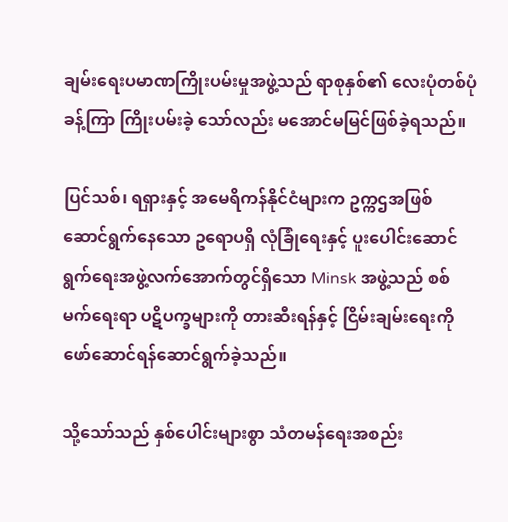ချမ်းရေးပမာဏကြိုးပမ်းမှုအဖွဲ့သည် ရာစုနှစ်၏ လေးပုံတစ်ပုံခန့်ကြာ ကြိုးပမ်းခဲ့ သော်လည်း မအောင်မမြင်ဖြစ်ခဲ့ရသည်။

ပြင်သစ်၊ ရရှားနှင့် အမေရိကန်နိုင်ငံများက ဥက္ကဌအဖြစ်ဆောင်ရွက်နေသော ဥရောပရှိ လုံခြုံရေးနှင့် ပူးပေါင်းဆောင်ရွက်ရေးအဖွဲ့လက်အောက်တွင်ရှိသော Minsk အဖွဲ့သည် စစ်မက်ရေးရာ ပဋိပက္ခများကို တားဆီးရန်နှင့် ငြိမ်းချမ်းရေးကို ဖော်ဆောင်ရန်ဆောင်ရွက်ခဲ့သည်။

သို့သော်သည် နှစ်ပေါင်းများစွာ သံတမန်ရေးအစည်း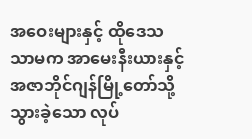အဝေးများနှင့် ထိုဒေသသာမက အာမေးနီးယားနှင့် အဇာဘိုင်ဂျန်မြို့တော်သို့သွားခဲ့သော လုပ်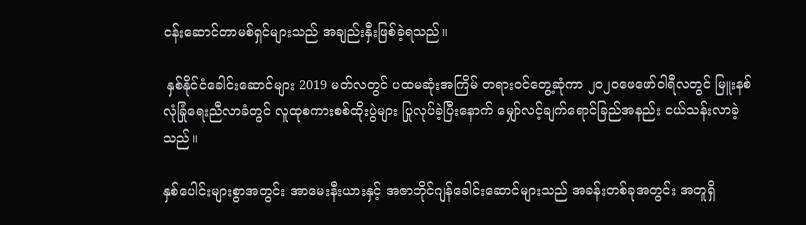ငန်းဆောင်တာမစ်ရှင်များသည် အချည်းနှီးဖြစ်ခဲ့ရသည်။

 နှစ်နိုင်ငံခေါင်းဆောင်များ 2019 မတ်လတွင် ပထမဆုံးအကြိမ် တရားဝင်တွေ့ဆုံကာ ၂၀၂၀ဖေဖော်ဝါရီလတွင် မြူးနစ်လုံခြုံရေးညီလာခံတွင် လူထုစကားစစ်ထိုးပွဲများ ပြုလုပ်ခဲ့ပြီးနောက် မျှော်လင့်ချက်ရောင်ခြည်အနည်း ငယ်သန်းလာခဲ့သည်။

နှစ်ပေါင်းများစွာအတွင်း အာမေးနီးယားနှင့် အဇာဘိုင်ဂျန်ခေါင်းဆောင်များသည် အခန်းတစ်ခုအတွင်း အတူရှိ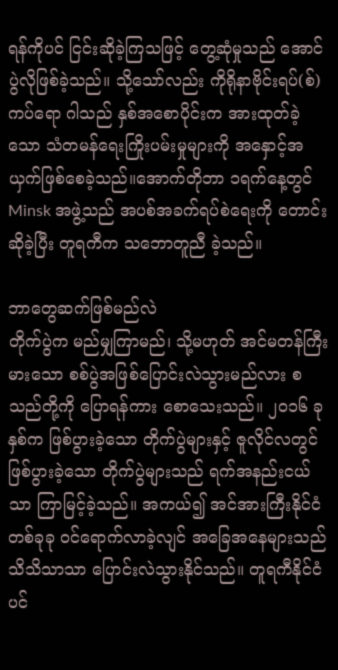ရန်ကိုပင် ငြင်းဆိုခဲ့ကြသဖြင့် တွေ့ဆုံမှုသည် အောင်ပွဲလိုဖြစ်ခဲ့သည်။ သို့သော်လည်း ကိုရိုနာဗိုင်းရပ်(စ်) ကပ်ရော ဂါသည် နှစ်အစောပိုင်းက အားထုတ်ခဲ့သော သံတမန်ရေးကြိုးပမ်းမှုများကို အနှောင့်အယှက်ဖြစ်စေခဲ့သည်။အောက်တိုဘာ ၁ရက်နေ့တွင် Minsk အဖွဲ့သည် အပစ်အခက်ရပ်စဲရေးကို တောင်းဆိုခဲ့ပြီး တူရကီက သဘောတူညီ ခဲ့သည်။

ဘာတွေဆက်ဖြစ်မည်လဲ
တိုက်ပွဲက မည်မျှကြာမည်၊ သို့မဟုတ် အင်မတန်ကြီးမားသော စစ်ပွဲအဖြစ်ပြောင်းလဲသွားမည်လား စသည်တို့ကို ပြောရန်ကား စောသေးသည်။ ၂၀၁၆ ခုနှစ်က ဖြစ်ပွားခဲ့သော တိုက်ပွဲများနှင့် ဇူလိုင်လတွင်ဖြစ်ပွားခဲ့သော တိုက်ပွဲများသည် ရက်အနည်းငယ်သာ ကြာမြင့်ခဲ့သည်။ အကယ်၍ အင်အားကြီးနိုင်ငံတစ်ခုခု ဝင်ရောက်လာခဲ့လျင် အခြေအနေများသည် သိသိသာသာ ပြောင်းလဲသွားနိုင်သည်။ တူရကီနိုင်ငံပင်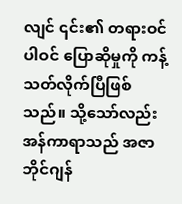လျင် ၎င်း၏ တရားဝင်ပါဝင် ပြောဆိုမှုကို ကန့်သတ်လိုက်ပြီဖြစ်သည်။ သို့သော်လည်း အန်ကာရာသည် အဇာဘိုင်ဂျန်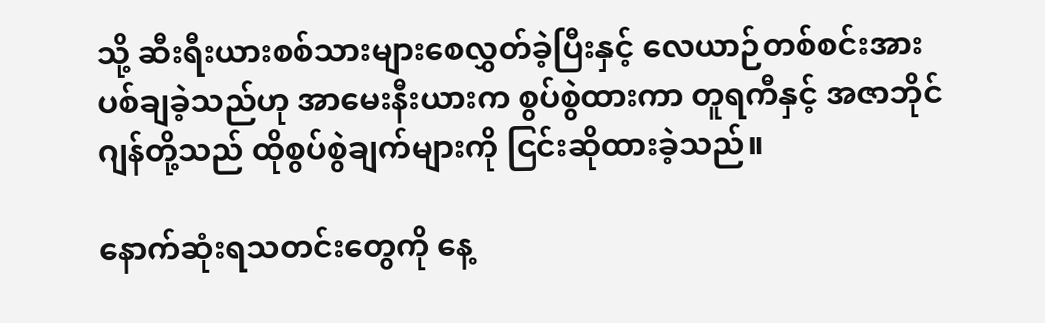သို့ ဆီးရီးယားစစ်သားများစေလွှတ်ခဲ့ပြီးနှင့် လေယာဉ်တစ်စင်းအား ပစ်ချခဲ့သည်ဟု အာမေးနီးယားက စွပ်စွဲထားကာ တူရကီနှင့် အဇာဘိုင်ဂျန်တို့သည် ထိုစွပ်စွဲချက်များကို ငြင်းဆိုထားခဲ့သည်။

နောက်ဆုံးရသတင်းတွေကို နေ့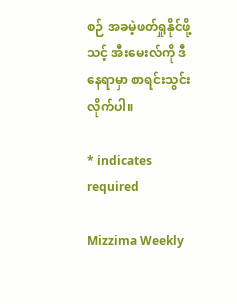စဉ် အခမဲ့ဖတ်ရှုနိုင်ဖို့ သင့် အီးမေးလ်ကို ဒီနေရာမှာ စာရင်းသွင်းလိုက်ပါ။

* indicates required

Mizzima Weekly